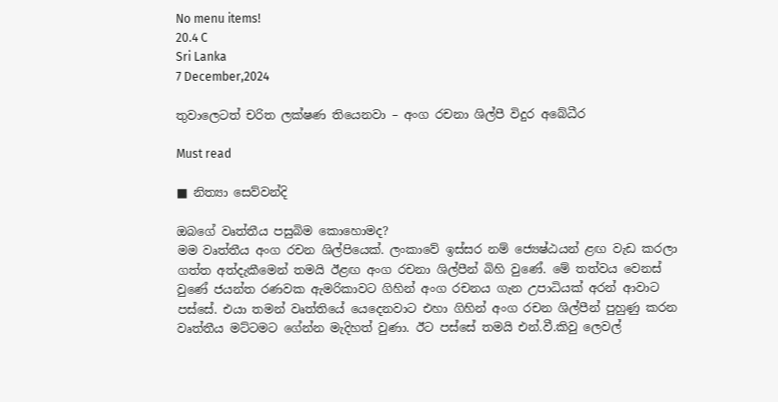No menu items!
20.4 C
Sri Lanka
7 December,2024

තුවාලෙටත් චරිත ලක්ෂණ තියෙනවා – අංග රචනා ශිල්පී විදුර අබේධීර

Must read

■ නිත්‍යා සෙව්වන්දි

ඔබගේ වෘත්තීය පසුබිම කොහොමද?
මම වෘත්තීය අංග රචන ශිල්පියෙක්. ලංකාවේ ඉස්සර නම් ජ්‍යෙෂ්ඨයන් ළඟ වැඩ කරලා ගත්ත අත්දැකීමෙන් තමයි ඊළඟ අංග රචනා ශිල්පීන් බිහි වුණේ. මේ තත්වය වෙනස් වුණේ ජයන්ත රණවක ඇමරිකාවට ගිහින් අංග රචනය ගැන උපාධියක් අරන් ආවාට පස්සේ. එයා තමන් වෘත්තියේ යෙදෙනවාට එහා ගිහින් අංග රචන ශිල්පීන් පුහුණු කරන වෘත්තීය මට්ටමට ගේන්න මැදිහත් වුණා. ඊට පස්සේ තමයි එන්.වී.කිවු ලෙවල්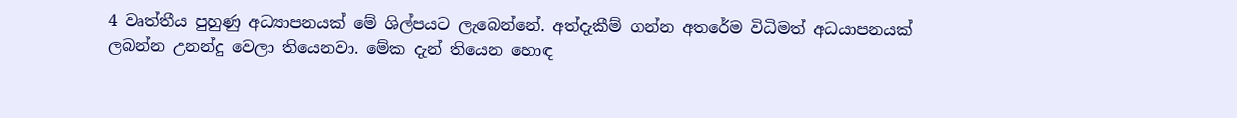4 වෘත්තීය පුහුණු අධ්‍යාපනයක් මේ ශිල්පයට ලැබෙන්නේ. අත්දැකීම් ගන්න අතරේම විධිමත් අධයාපනයක් ලබන්න උනන්දු වෙලා තියෙනවා. මේක දැන් තියෙන හොඳ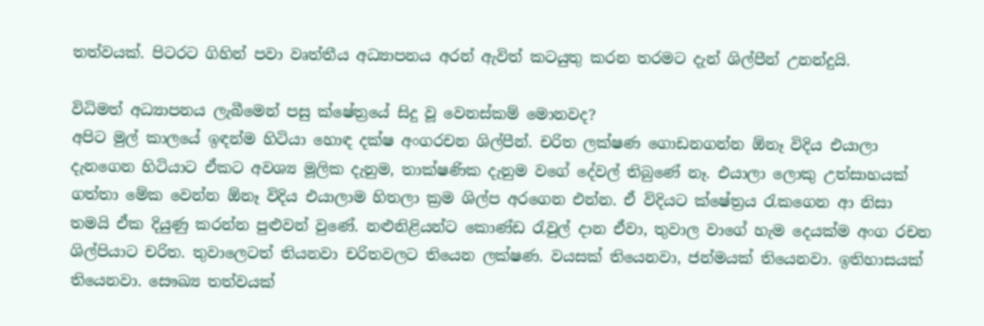තත්වයක්. පිටරට ගිහින් පවා වෘත්තීය අධ්‍යාපනය අරන් ඇවිත් කටයුතු කරන තරමට දැන් ශිල්පීන් උනන්දුයි.

විධිමත් අධ්‍යාපනය ලැබීමෙන් පසු ක්ෂේත්‍රයේ සිදු වූ වෙනස්කම් මොනවද?
අපිට මුල් කාලයේ ඉඳන්ම හිටියා හොඳ දක්ෂ අංගරචන ශිල්පීන්. චරිත ලක්ෂණ ගොඩනගන්න ඕනෑ විදිය එයාලා දැනගෙන හිටියාට ඒකට අවශ්‍ය මූලික දැනුම, තාක්ෂණික දැනුම වගේ දේවල් තිබුණේ නෑ. එයාලා ලොකු උත්සාහයක් ගත්තා මේක වෙන්න ඕනෑ විදිය එයාලාම හිතලා ක්‍රම ශිල්ප අරගෙන එන්න. ඒ විදියට ක්ෂේත්‍රය රැකගෙන ආ නිසා තමයි ඒක දියුණු කරන්න පුළුවන් වුණේ. නළුනිළියන්ට කොණ්ඩ රැවුල් දාන ඒවා, තුවාල වාගේ හැම දෙයක්ම අංග රචන ශිල්පියාට චරිත. තුවාලෙටත් තියනවා චරිතවලට තියෙන ලක්ෂණ. වයසක් තියෙනවා, ජන්මයක් තියෙනවා. ඉතිහාසයක් තියෙනවා. සෞඛ්‍ය තත්වයක්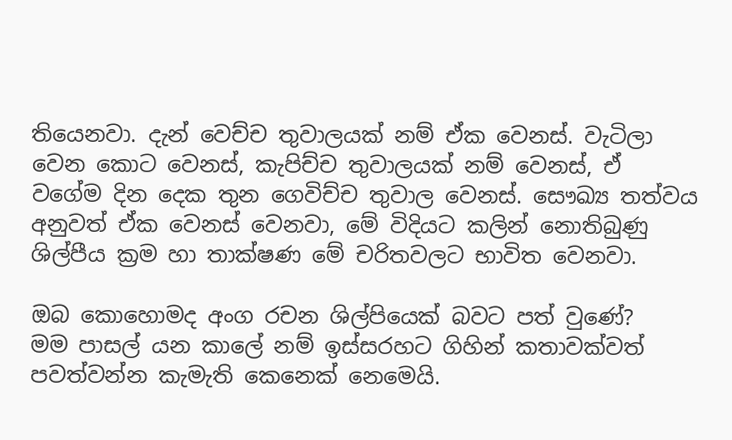තියෙනවා. දැන් වෙච්ච තුවාලයක් නම් ඒක වෙනස්. වැටිලා වෙන කොට වෙනස්, කැපිච්ච තුවාලයක් නම් වෙනස්, ඒ වගේම දින දෙක තුන ගෙවිච්ච තුවාල වෙනස්. සෞඛ්‍ය තත්වය අනුවත් ඒක වෙනස් වෙනවා, මේ විදියට කලින් නොතිබුණු ශිල්පීය ක්‍රම හා තාක්ෂණ මේ චරිතවලට භාවිත වෙනවා.

ඔබ කොහොමද අංග රචන ශිල්පියෙක් බවට පත් වුණේ?
මම පාසල් යන කාලේ නම් ඉස්සරහට ගිහින් කතාවක්වත් පවත්වන්න කැමැති කෙනෙක් නෙමෙයි.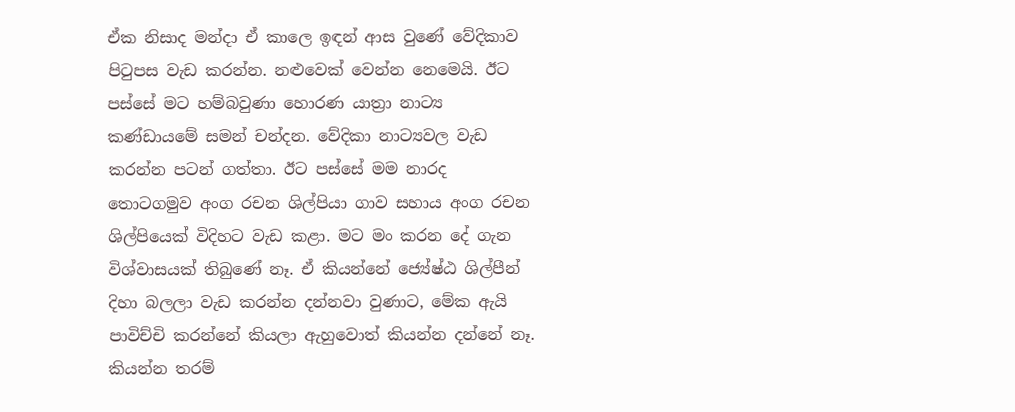ඒක නිසාද මන්දා ඒ කාලෙ ඉඳන් ආස වුණේ වේදිකාව පිටුපස වැඩ කරන්න. නළුවෙක් වෙන්න නෙමෙයි. ඊට පස්සේ මට හම්බවුණා හොරණ යාත්‍රා නාට්‍ය කණ්ඩායමේ සමන් චන්දන. වේදිකා නාට්‍යවල වැඩ කරන්න පටන් ගත්තා. ඊට පස්සේ මම නාරද තොටගමුව අංග රචන ශිල්පියා ගාව සහාය අංග රචන ශිල්පියෙක් විදිහට වැඩ කළා. මට මං කරන දේ ගැන විශ්වාසයක් තිබුණේ නෑ. ඒ කියන්නේ ජ්‍යේෂ්ඨ ශිල්පීන් දිහා බලලා වැඩ කරන්න දන්නවා වුණාට, මේක ඇයි පාවිච්චි කරන්නේ කියලා ඇහුවොත් කියන්න දන්නේ නෑ. කියන්න තරම්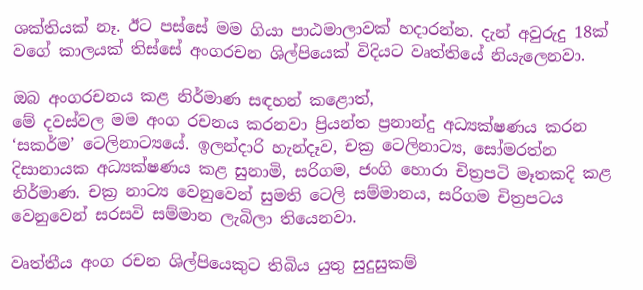ශක්තියක් නෑ. ඊට පස්සේ මම ගියා පාඨමාලාවක් හදාරන්න. දැන් අවුරුදු 18ක් වගේ කාලයක් තිස්සේ අංගරචන ශිල්පියෙක් විදියට වෘත්තියේ නියැලෙනවා.

ඔබ අංගරචනය කළ නිර්මාණ සඳහන් කළොත්,
මේ දවස්වල මම අංග රචනය කරනවා ප්‍රියන්ත ප්‍රනාන්දු අධ්‍යක්ෂණය කරන ‘සකර්ම’ ටෙලිනාට්‍යයේ. ඉලන්දාරි හැන්දෑව, චක්‍ර ටෙලිනාට්‍ය, සෝමරත්න දිසානායක අධ්‍යක්ෂණය කළ සුනාමි, සරිගම, ජංගි හොරා චිත්‍රපටි මෑතකදි කළ නිර්මාණ. චක්‍ර නාට්‍ය වෙනුවෙන් සුමති ටෙලි සම්මානය, සරිගම චිත්‍රපටය වෙනුවෙන් සරසවි සම්මාන ලැබිලා තියෙනවා.

වෘත්තීය අංග රචන ශිල්පියෙකුට තිබිය යුතු සුදුසුකම්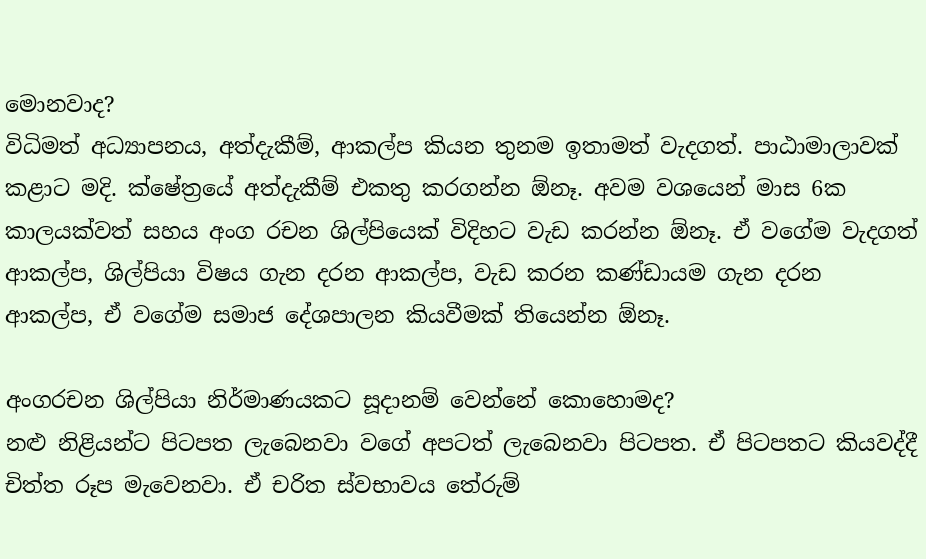මොනවාද?
විධිමත් අධ්‍යාපනය, අත්දැකීම්, ආකල්ප කියන තුනම ඉතාමත් වැදගත්. පාඨාමාලාවක් කළාට මදි. ක්ෂේත්‍රයේ අත්දැකීම් එකතු කරගන්න ඕනෑ. අවම වශයෙන් මාස 6ක කාලයක්වත් සහය අංග රචන ශිල්පියෙක් විදිහට වැඩ කරන්න ඕනෑ. ඒ වගේම වැදගත් ආකල්ප, ශිල්පියා විෂය ගැන දරන ආකල්ප, වැඩ කරන කණ්ඩායම ගැන දරන ආකල්ප, ඒ වගේම සමාජ දේශපාලන කියවීමක් තියෙන්න ඕනෑ.

අංගරචන ශිල්පියා නිර්මාණයකට සූදානම් වෙන්නේ කොහොමද?
නළු නිළියන්ට පිටපත ලැබෙනවා වගේ අපටත් ලැබෙනවා පිටපත. ඒ පිටපතට කියවද්දී චිත්ත රූප මැවෙනවා. ඒ චරිත ස්වභාවය තේරුම්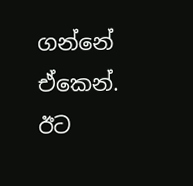ගන්නේ ඒකෙන්. ඊට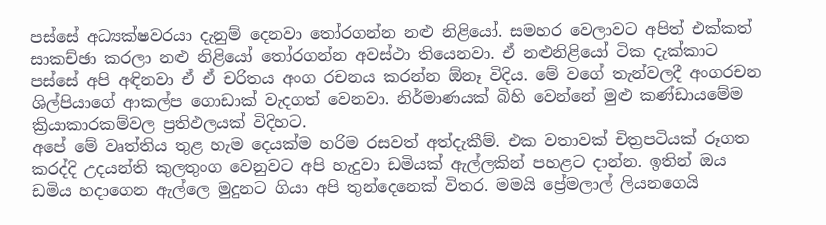පස්සේ අධ්‍යක්ෂවරයා දැනුම් දෙනවා තෝරගන්න නළු නිළියෝ. සමහර වෙලාවට අපිත් එක්කත් සාකච්ඡා කරලා නළු නිළියෝ තෝරගන්න අවස්ථා තියෙනවා. ඒ නළුනිළියෝ ටික දැක්කාට පස්සේ අපි අඳිනවා ඒ ඒ චරිතය අංග රචනය කරන්න ඕනෑ විදිය. මේ වගේ තැන්වලදී අංගරචන ශිල්පියාගේ ආකල්ප ගොඩාක් වැදගත් වෙනවා. නිර්මාණයක් බිහි වෙන්නේ මුළු කණ්ඩායමේම ක්‍රියාකාරකම්වල ප්‍රතිඵලයක් විදිහට.
අපේ මේ වෘත්තිය තුළ හැම දෙයක්ම හරිම රසවත් අත්දැකීම්. එක වතාවක් චිත්‍රපටියක් රූගත කරද්දි උදයන්ති කුලතුංග වෙනුවට අපි හැදුවා ඩමියක් ඇල්ලකින් පහළට දාන්න. ඉතින් ඔය ඩමිය හදාගෙන ඇල්ලෙ මුදුනට ගියා අපි තුන්දෙනෙක් විතර. මමයි ප්‍රේමලාල් ලියනගෙයි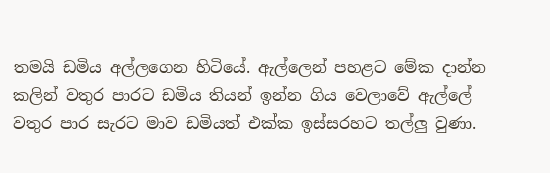තමයි ඩමිය අල්ලගෙන හිටියේ. ඇල්ලෙන් පහළට මේක දාන්න කලින් වතුර පාරට ඩමිය තියන් ඉන්න ගිය වෙලාවේ ඇල්ලේ වතුර පාර සැරට මාව ඩමියත් එක්ක ඉස්සරහට තල්ලු වුණා.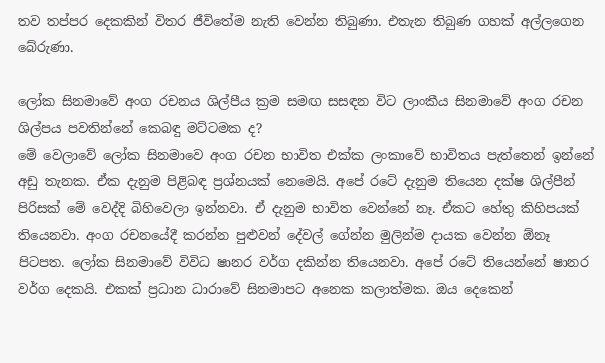තව තප්පර දෙකකින් විතර ජීවිතේම නැති වෙන්න තිබුණා. එතැන තිබුණ ගහක් අල්ලගෙන බේරුණා.

ලෝක සිනමාවේ අංග රචනය ශිල්පීය ක්‍රම සමඟ සසඳන විට ලාංකීය සිනමාවේ අංග රචන ශිල්පය පවතින්නේ කෙබඳු මට්ටමක ද?
මේ වෙලාවේ ලෝක සිනමාවෙ අංග රචන භාවිත එක්ක ලංකාවේ භාවිතය පැත්තෙන් ඉන්නේ අඩු තැනක. ඒක දැනුම පිළිබඳ ප්‍රශ්නයක් නෙමෙයි. අපේ රටේ දැනුම තියෙන දක්ෂ ශිල්පීන් පිරිසක් මේ වෙද්දි බිහිවෙලා ඉන්නවා. ඒ දැනුම භාවිත වෙන්නේ නෑ. ඒකට හේතු කිහිපයක් තියෙනවා. අංග රචනයේදී කරන්න පුළුවන් දේවල් ගේන්න මුලින්ම දායක වෙන්න ඕනෑ පිටපත. ලෝක සිනමාවේ විවිධ ෂානර වර්ග දකින්න තියෙනවා. අපේ රටේ තියෙන්නේ ෂානර වර්ග දෙකයි. එකක් ප්‍රධාන ධාරාවේ සිනමාපට අනෙක කලාත්මක. ඔය දෙකෙන්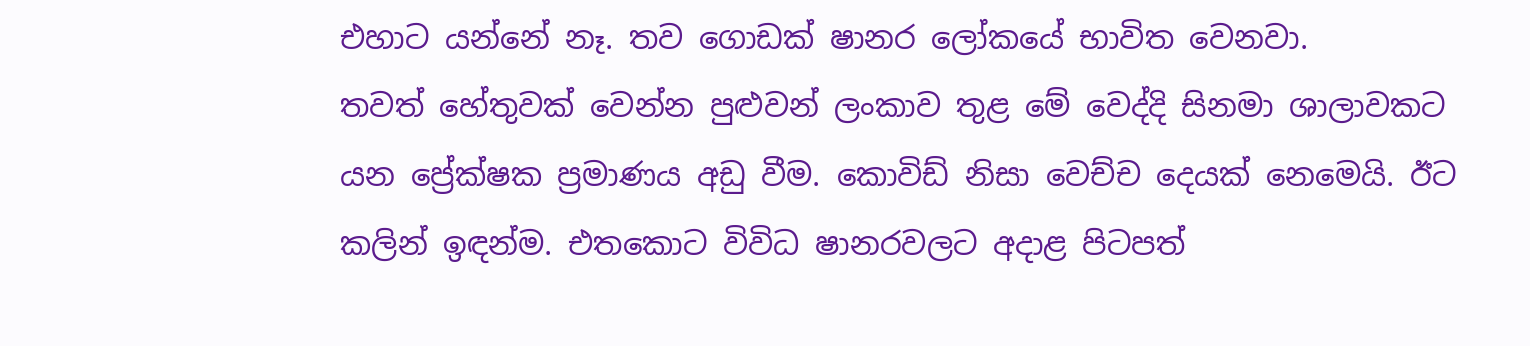එහාට යන්නේ නෑ. තව ගොඩක් ෂානර ලෝකයේ භාවිත වෙනවා.
තවත් හේතුවක් වෙන්න පුළුවන් ලංකාව තුළ මේ වෙද්දි සිනමා ශාලාවකට යන ප්‍රේක්ෂක ප්‍රමාණය අඩු වීම. කොවිඩ් නිසා වෙච්ච දෙයක් නෙමෙයි. ඊට කලින් ඉඳන්ම. එතකොට විවිධ ෂානරවලට අදාළ පිටපත්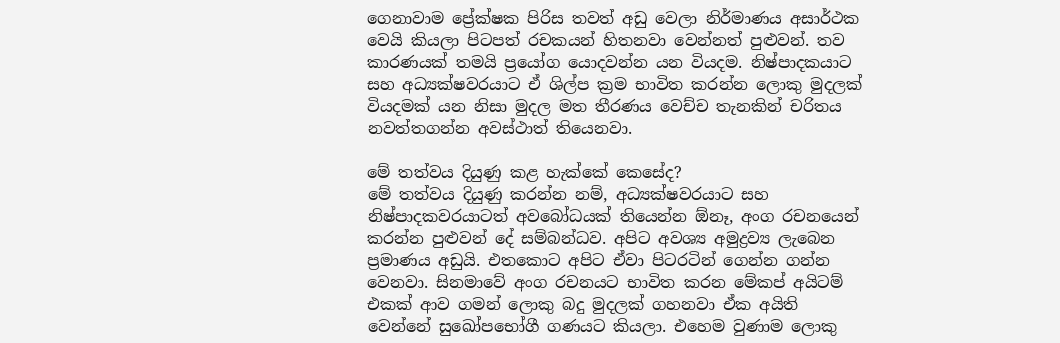ගෙනාවාම ප්‍රේක්ෂක පිරිස තවත් අඩු වෙලා නිර්මාණය අසාර්ථක වෙයි කියලා පිටපත් රචකයන් හිතනවා වෙන්නත් පුළුවන්. තව කාරණයක් තමයි ප්‍රයෝග යොදවන්න යන වියදම. නිෂ්පාදකයාට සහ අධ්‍යක්ෂවරයාට ඒ ශිල්ප ක්‍රම භාවිත කරන්න ලොකු මුදලක් වියදමක් යන නිසා මුදල මත තීරණය වෙච්ච තැනකින් චරිතය නවත්තගන්න අවස්ථාත් තියෙනවා.

මේ තත්වය දියුණු කළ හැක්කේ කෙසේද?
මේ තත්වය දියුණු කරන්න නම්, අධ්‍යක්ෂවරයාට සහ නිෂ්පාදකවරයාටත් අවබෝධයක් තියෙන්න ඕනෑ, අංග රචනයෙන් කරන්න පුළුවන් දේ සම්බන්ධව. අපිට අවශ්‍ය අමුද්‍රව්‍ය ලැබෙන ප්‍රමාණය අඩුයි. එතකොට අපිට ඒවා පිටරටින් ගෙන්න ගන්න වෙනවා. සිනමාවේ අංග රචනයට භාවිත කරන මේකප් අයිටම් එකක් ආව ගමන් ලොකු බදු මුදලක් ගහනවා ඒක අයිති වෙන්නේ සුඛෝපභෝගී ගණයට කියලා. එහෙම වුණාම ලොකු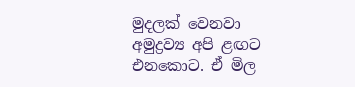මුදලක් වෙනවා අමුද්‍රව්‍ය අපි ළඟට එනකොට. ඒ මිල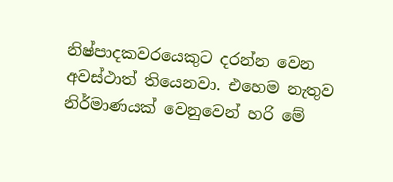නිෂ්පාදකවරයෙකුට දරන්න වෙන අවස්ථාත් තියෙනවා. එහෙම නැතුව නිර්මාණයක් වෙනුවෙන් හරි මේ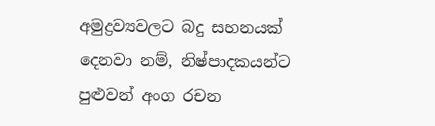අමුද්‍රව්‍යවලට බදු සහනයක් දෙනවා නම්, නිෂ්පාදකයන්ට පුළුවන් අංග රචන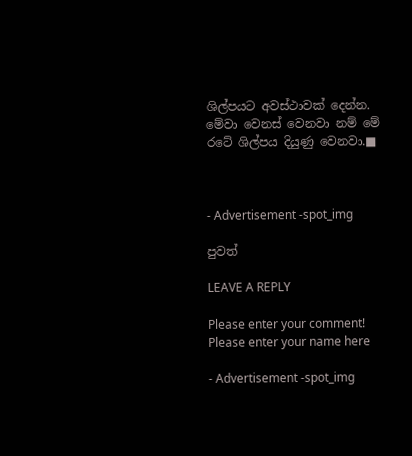ශිල්පයට අවස්ථාවක් දෙන්න. මේවා වෙනස් වෙනවා නම් මේ රටේ ශිල්පය දියුණු වෙනවා.■



- Advertisement -spot_img

පුවත්

LEAVE A REPLY

Please enter your comment!
Please enter your name here

- Advertisement -spot_img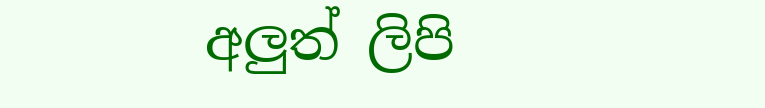අලුත් ලිපි